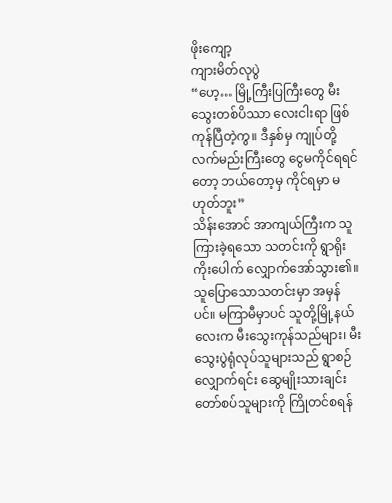ဖိုးကျော့
ကျားမိတ်လုပွဲ
“ဟေ့… မြို့ကြီးပြကြီးတွေ မီးသွေးတစ်ပိဿာ လေးငါးရာ ဖြစ်ကုန်ပြီတဲ့ကွ။ ဒီနှစ်မှ ကျုပ်တို့ လက်မည်းကြီးတွေ ငွေမကိုင်ရရင်တော့ ဘယ်တော့မှ ကိုင်ရမှာ မဟုတ်ဘူး”
သိန်းအောင် အာကျယ်ကြီးက သူကြားခဲ့ရသော သတင်းကို ရွာရိုးကိုးပေါက် လျှောက်အော်သွား၏။
သူပြောသောသတင်းမှာ အမှန်ပင်။ မကြာမီမှာပင် သူတို့မြို့နယ်လေးက မီးသွေးကုန်သည်များ၊ မီးသွေးပွဲရုံလုပ်သူများသည် ရွာစဉ်လျှောက်ရင်း ဆွေမျိုးသားချင်း တော်စပ်သူများကို ကြိုတင်စရန်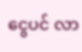ငွေပင် လာ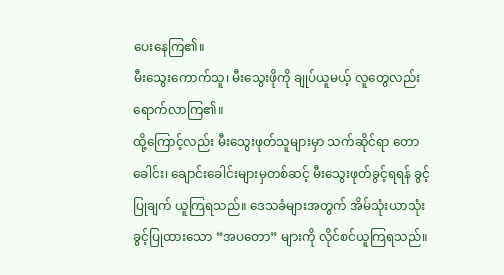ပေးနေကြ၏။
မီးသွေးကောက်သူ၊ မီးသွေးဖိုကို ချုပ်ယူမယ့် လူတွေလည်း ရောက်လာကြ၏။
ထို့ကြောင့်လည်း မီးသွေးဖုတ်သူများမှာ သက်ဆိုင်ရာ တောခေါင်း၊ ချောင်းခေါင်းများမှတစ်ဆင့် မီးသွေးဖုတ်ခွင့်ရရန် ခွင့်ပြုချက် ယူကြရသည်။ ဒေသခံများအတွက် အိမ်သုံးယာသုံး ခွင့်ပြုထားသော “အပတော” များကို လိုင်စင်ယူကြရသည်။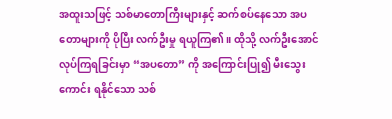အထူးသဖြင့် သစ်မာတောကြီးများနှင့် ဆက်စပ်နေသော အပတောများကို ပိုပြီး လက်ဦးမှု ရယူကြ၏။ ထိုသို့ လက်ဦးအောင် လုပ်ကြရခြင်းမှာ “အပတော” ကို အကြောင်းပြု၍ မီးသွေးကောင်း ရနိုင်သော သစ်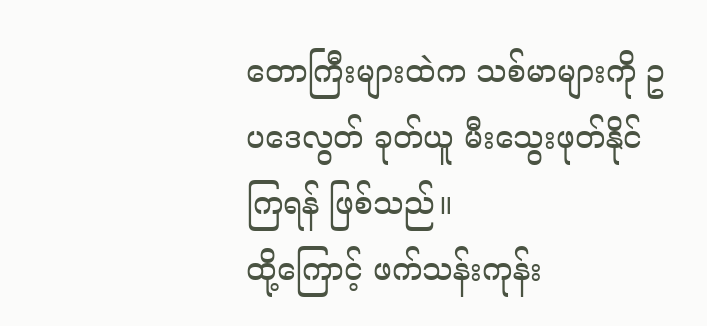တောကြီးများထဲက သစ်မာများကို ဥပဒေလွတ် ခုတ်ယူ မီးသွေးဖုတ်နိုင်ကြရန် ဖြစ်သည်။
ထို့ကြောင့် ဖက်သန်းကုန်း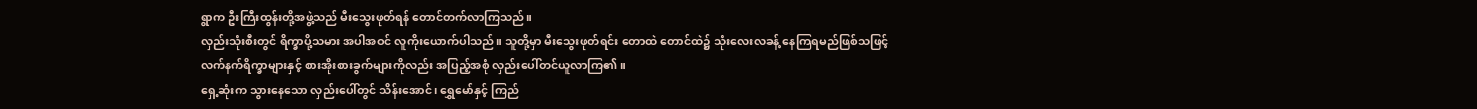ရွာက ဦးကြီးထွန်းတို့အဖွဲ့သည် မီးသွေးဖုတ်ရန် တောင်တက်လာကြသည်။
လှည်းသုံးစီးတွင် ရိက္ခာပို့သမား အပါအဝင် လူကိုးယောက်ပါသည်။ သူတို့မှာ မီးသွေးဖုတ်ရင်း တောထဲ တောင်ထဲ၌ သုံးလေးလခန့် နေကြရမည်ဖြစ်သဖြင့် လက်နက်ရိက္ခာများနှင့် စားအိုးစားခွက်များကိုလည်း အပြည့်အစုံ လှည်းပေါ်တင်ယူလာကြ၏။
ရှေ့ဆုံးက သွားနေသော လှည်းပေါ်တွင် သိန်းအောင်၊ ရွှေမော်နှင့် ကြည်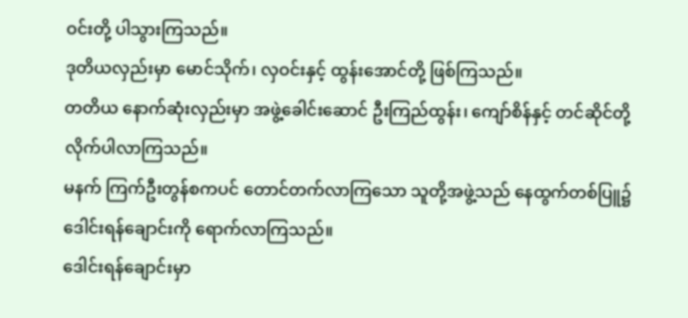ဝင်းတို့ ပါသွားကြသည်။
ဒုတိယလှည်းမှာ မောင်သိုက်၊ လှဝင်းနှင့် ထွန်းအောင်တို့ ဖြစ်ကြသည်။
တတိယ နောက်ဆုံးလှည်းမှာ အဖွဲ့ခေါင်းဆောင် ဦးကြည်ထွန်း၊ ကျော်စိန်နှင့် တင်ဆိုင်တို့ လိုက်ပါလာကြသည်။
မနက် ကြက်ဦးတွန်စကပင် တောင်တက်လာကြသော သူတို့အဖွဲ့သည် နေထွက်တစ်ပြူ၌ ဒေါင်းရန်ချောင်းကို ရောက်လာကြသည်။
ဒေါင်းရန်ချောင်းမှာ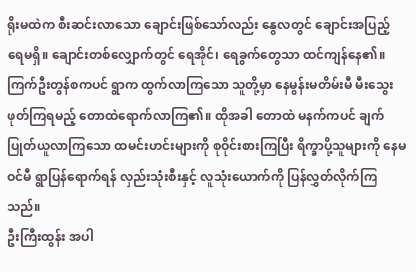ရိုးမထဲက စီးဆင်းလာသော ချောင်းဖြစ်သော်လည်း နွေလတွင် ချောင်းအပြည့် ရေမရှိ။ ချောင်းတစ်လျှောက်တွင် ရေအိုင်၊ ရေခွက်တွေသာ ထင်ကျန်နေ၏။
ကြက်ဦးတွန်စကပင် ရွာက ထွက်လာကြသော သူတို့မှာ နေမွန်းမတိမ်းမီ မီးသွေးဖုတ်ကြရမည့် တောထဲရောက်လာကြ၏။ ထိုအခါ တောထဲ မနက်ကပင် ချက်ပြုတ်ယူလာကြသော ထမင်းဟင်းများကို စုဝိုင်းစားကြပြီး ရိက္ခာပို့သူများကို နေမဝင်မီ ရွာပြန်ရောက်ရန် လှည်းသုံးစီးနှင့် လူသုံးယောက်ကို ပြန်လွှတ်လိုက်ကြသည်။
ဦးကြီးထွန်း အပါ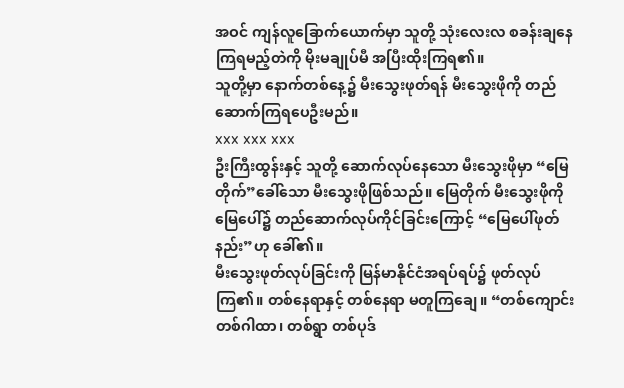အဝင် ကျန်လူခြောက်ယောက်မှာ သူတို့ သုံးလေးလ စခန်းချနေကြရမည့်တဲကို မိုးမချုပ်မီ အပြီးထိုးကြရ၏။
သူတို့မှာ နောက်တစ်နေ့၌ မီးသွေးဖုတ်ရန် မီးသွေးဖိုကို တည်ဆောက်ကြရပေဦးမည်။
xxx xxx xxx
ဦးကြီးထွန်းနှင့် သူတို့ ဆောက်လုပ်နေသော မီးသွေးဖိုမှာ “မြေတိုက်”ခေါ်သော မီးသွေးဖိုဖြစ်သည်။ မြေတိုက် မီးသွေးဖိုကို မြေပေါ်၌ တည်ဆောက်လုပ်ကိုင်ခြင်းကြောင့် “မြေပေါ်ဖုတ်နည်း”ဟု ခေါ်၏။
မီးသွေးဖုတ်လုပ်ခြင်းကို မြန်မာနိုင်ငံအရပ်ရပ်၌ ဖုတ်လုပ်ကြ၏။ တစ်နေရာနှင့် တစ်နေရာ မတူကြချေ။ “တစ်ကျောင်း တစ်ဂါထာ၊ တစ်ရွာ တစ်ပုဒ်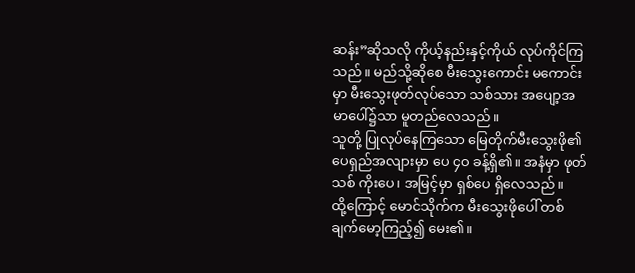ဆန်း”ဆိုသလို ကိုယ့်နည်းနှင့်ကိုယ် လုပ်ကိုင်ကြသည်။ မည်သို့ဆိုစေ မီးသွေးကောင်း မကောင်းမှာ မီးသွေးဖုတ်လုပ်သော သစ်သား အပျော့အမာပေါ်၌သာ မူတည်လေသည်။
သူတို့ ပြုလုပ်နေကြသော မြေတိုက်မီးသွေးဖို၏ ပေရှည်အလျားမှာ ပေ ၄ဝ ခန့်ရှိ၏။ အနံမှာ ဖုတ်သစ် ကိုးပေ၊ အမြင့်မှာ ရှစ်ပေ ရှိလေသည်။
ထို့ကြောင့် မောင်သိုက်က မီးသွေးဖိုပေါ် တစ်ချက်မော့ကြည့်၍ မေး၏။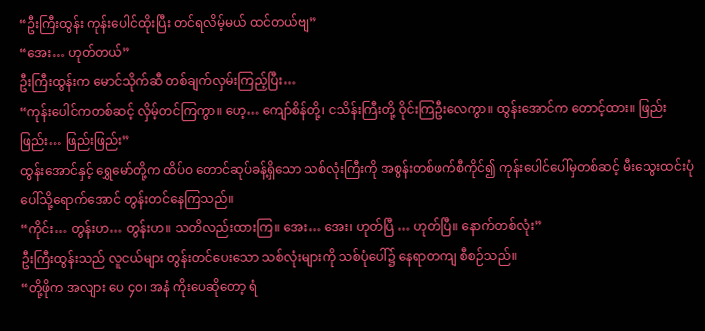“ဦးကြီးထွန်း ကုန်းပေါင်ထိုးပြီး တင်ရလိမ့်မယ် ထင်တယ်ဗျ”
“အေး… ဟုတ်တယ်”
ဦးကြီးထွန်းက မောင်သိုက်ဆီ တစ်ချက်လှမ်းကြည့်ပြီး…
“ကုန်းပေါင်ကတစ်ဆင့် လှိမ့်တင်ကြကွာ။ ဟေ့… ကျော်စိန်တို့၊ ငသိန်းကြီးတို့ ဝိုင်းကြဦးလေကွာ။ ထွန်းအောင်က တောင့်ထား။ ဖြည်းဖြည်း… ဖြည်းဖြည်း”
ထွန်းအောင်နှင့် ရွှေမော်တို့က ထိပ်ဝ တောင်ဆုပ်ခန့်ရှိသော သစ်လုံးကြီးကို အစွန်းတစ်ဖက်စီကိုင်၍ ကုန်းပေါင်ပေါ်မှတစ်ဆင့် မီးသွေးထင်းပုံပေါ်သို့ရောက်အောင် တွန်းတင်နေကြသည်။
“ကိုင်း… တွန်းဟ… တွန်းဟ။ သတိလည်းထားကြ။ အေး… အေး၊ ဟုတ်ပြီ … ဟုတ်ပြီ။ နောက်တစ်လုံး”
ဦးကြီးထွန်းသည် လူငယ်များ တွန်းတင်ပေးသော သစ်လုံးများကို သစ်ပုံပေါ်၌ နေရာတကျ စီစဉ်သည်။
“တို့ဖိုက အလျား ပေ ၄ဝ၊ အနံ ကိုးပေဆိုတော့ ရံ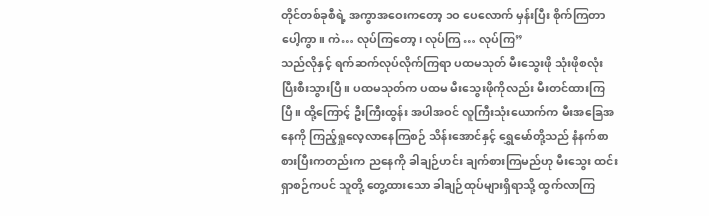တိုင်တစ်ခုစီရဲ့ အကွာအဝေးကတော့ ၁ဝ ပေလောက် မှန်းပြီး စိုက်ကြတာပေါ့ကွာ။ ကဲ… လုပ်ကြတော့၊ လုပ်ကြ … လုပ်ကြ”
သည်လိုနှင့် ရက်ဆက်လုပ်လိုက်ကြရာ ပထမသုတ် မီးသွေးဖို သုံးဖိုစလုံး ပြီးစီးသွားပြီ။ ပထမသုတ်က ပထမ မီးသွေးဖိုကိုလည်း မီးတင်ထားကြပြီ။ ထို့ကြောင့် ဦးကြီးထွန်း အပါအဝင် လူကြီးသုံးယောက်က မီးအခြေအနေကို ကြည့်ရှုလေ့လာနေကြစဉ် သိန်းအောင်နှင့် ရွှေမော်တို့သည် နံနက်စာစားပြီးကတည်းက ညနေကို ခါချဉ်ဟင်း ချက်စားကြမည်ဟု မီးသွေး ထင်းရှာစဉ်ကပင် သူတို့ တွေ့ထားသော ခါချဉ်ထုပ်များရှိရာသို့ ထွက်လာကြ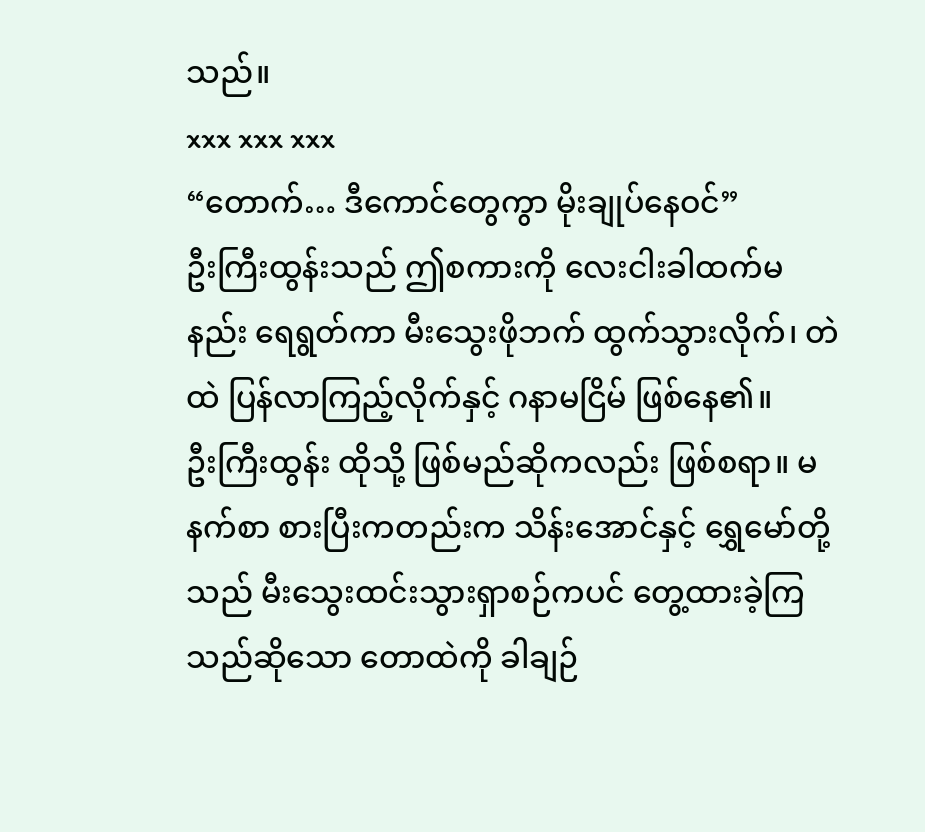သည်။
xxx xxx xxx
“တောက်… ဒီကောင်တွေကွာ မိုးချုပ်နေဝင်”
ဦးကြီးထွန်းသည် ဤစကားကို လေးငါးခါထက်မနည်း ရေရွတ်ကာ မီးသွေးဖိုဘက် ထွက်သွားလိုက်၊ တဲထဲ ပြန်လာကြည့်လိုက်နှင့် ဂနာမငြိမ် ဖြစ်နေ၏။
ဦးကြီးထွန်း ထိုသို့ ဖြစ်မည်ဆိုကလည်း ဖြစ်စရာ။ မနက်စာ စားပြီးကတည်းက သိန်းအောင်နှင့် ရွှေမော်တို့သည် မီးသွေးထင်းသွားရှာစဉ်ကပင် တွေ့ထားခဲ့ကြသည်ဆိုသော တောထဲကို ခါချဉ်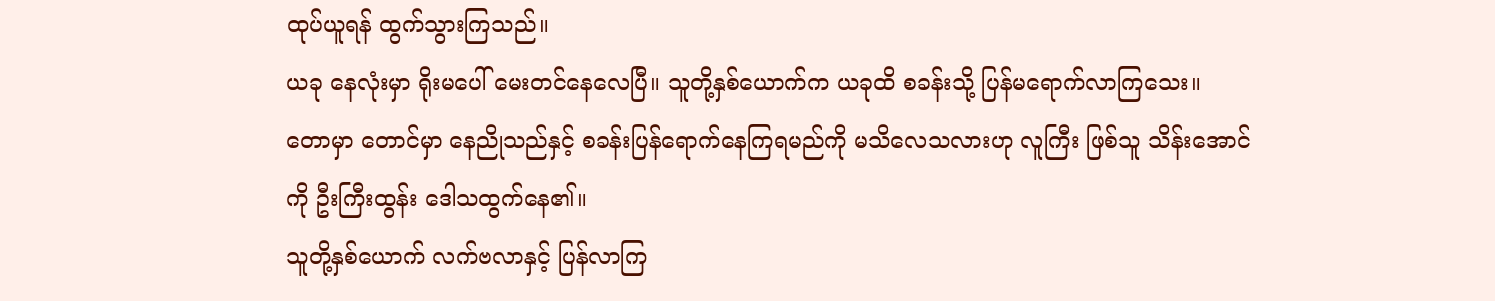ထုပ်ယူရန် ထွက်သွားကြသည်။
ယခု နေလုံးမှာ ရိုးမပေါ် မေးတင်နေလေပြီ။ သူတို့နှစ်ယောက်က ယခုထိ စခန်းသို့ ပြန်မရောက်လာကြသေး။
တောမှာ တောင်မှာ နေညိုသည်နှင့် စခန်းပြန်ရောက်နေကြရမည်ကို မသိလေသလားဟု လူကြီး ဖြစ်သူ သိန်းအောင်ကို ဦးကြီးထွန်း ဒေါသထွက်နေ၏။
သူတို့နှစ်ယောက် လက်ဗလာနှင့် ပြန်လာကြ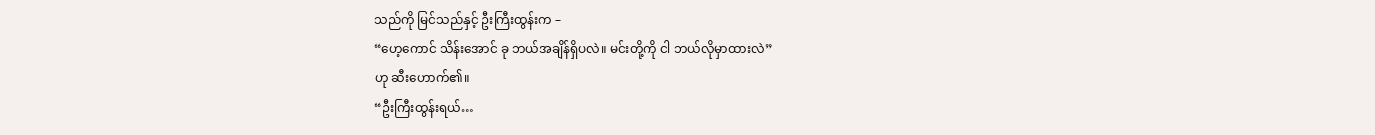သည်ကို မြင်သည်နှင့် ဦးကြီးထွန်းက –
“ဟေ့ကောင် သိန်းအောင် ခု ဘယ်အချိန်ရှိပလဲ။ မင်းတို့ကို ငါ ဘယ်လိုမှာထားလဲ”
ဟု ဆီးဟောက်၏။
“ဦးကြီးထွန်းရယ်…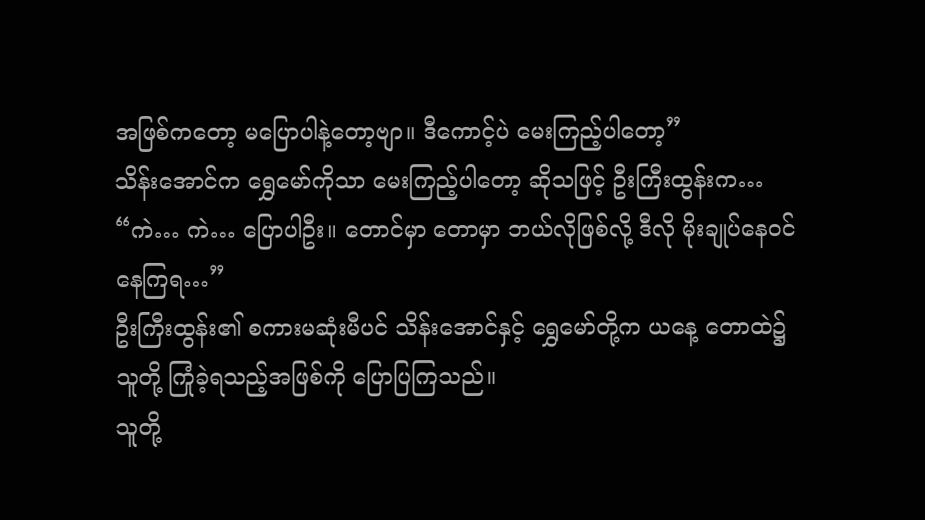အဖြစ်ကတော့ မပြောပါနဲ့တော့ဗျာ။ ဒီကောင့်ပဲ မေးကြည့်ပါတော့”
သိန်းအောင်က ရွှေမော်ကိုသာ မေးကြည့်ပါတော့ ဆိုသဖြင့် ဦးကြီးထွန်းက…
“ကဲ… ကဲ… ပြောပါဦး။ တောင်မှာ တောမှာ ဘယ်လိုဖြစ်လို့ ဒီလို မိုးချုပ်နေဝင် နေကြရ…”
ဦးကြီးထွန်း၏ စကားမဆုံးမီပင် သိန်းအောင်နှင့် ရွှေမော်တို့က ယနေ့ တောထဲ၌ သူတို့ ကြုံခဲ့ရသည့်အဖြစ်ကို ပြောပြကြသည်။
သူတို့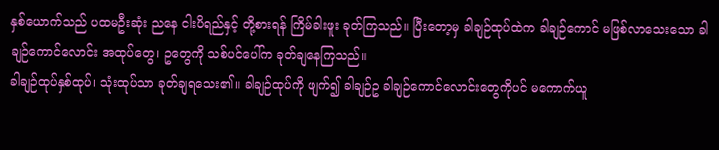နှစ်ယောက်သည် ပထမဦးဆုံး ညနေ ငါးပိရည်နှင့် တို့စားရန် ကြိမ်ခါးဖူး ခုတ်ကြသည်။ ပြီးတော့မှ ခါချဉ်ထုပ်ထဲက ခါချဉ်ကောင် မဖြစ်လာသေးသော ခါချဉ်ကောင်လောင်း အထုပ်တွေ၊ ဥတွေကို သစ်ပင်ပေါ်က ခုတ်ချနေကြသည်။
ခါချဉ်ထုပ်နှစ်ထုပ်၊ သုံးထုပ်သာ ခုတ်ချရသေး၏။ ခါချဉ်ထုပ်ကို ဖျက်၍ ခါချဉ်ဥ ခါချဉ်ကောင်လောင်းတွေကိုပင် မကောက်ယူ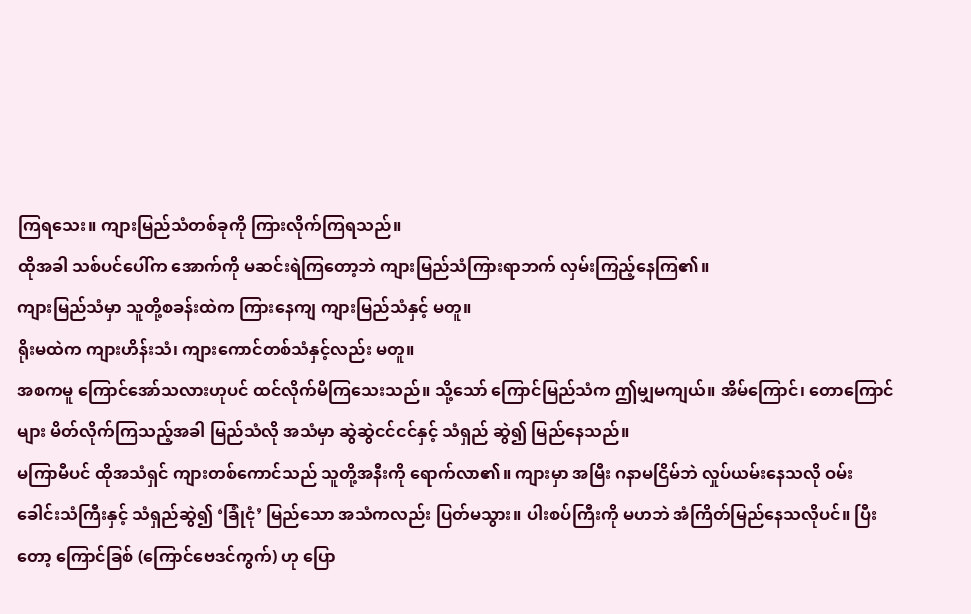ကြရသေး။ ကျားမြည်သံတစ်ခုကို ကြားလိုက်ကြရသည်။
ထိုအခါ သစ်ပင်ပေါ်က အောက်ကို မဆင်းရဲကြတော့ဘဲ ကျားမြည်သံကြားရာဘက် လှမ်းကြည့်နေကြ၏။
ကျားမြည်သံမှာ သူတို့စခန်းထဲက ကြားနေကျ ကျားမြည်သံနှင့် မတူ။
ရိုးမထဲက ကျားဟိန်းသံ၊ ကျားကောင်တစ်သံနှင့်လည်း မတူ။
အစကမူ ကြောင်အော်သလားဟုပင် ထင်လိုက်မိကြသေးသည်။ သို့သော် ကြောင်မြည်သံက ဤမျှမကျယ်။ အိမ်ကြောင်၊ တောကြောင်များ မိတ်လိုက်ကြသည့်အခါ မြည်သံလို အသံမှာ ဆွဲဆွဲငင်ငင်နှင့် သံရှည် ဆွဲ၍ မြည်နေသည်။
မကြာမီပင် ထိုအသံရှင် ကျားတစ်ကောင်သည် သူတို့အနီးကို ရောက်လာ၏။ ကျားမှာ အမြီး ဂနာမငြိမ်ဘဲ လှုပ်ယမ်းနေသလို ဝမ်းခေါင်းသံကြီးနှင့် သံရှည်ဆွဲ၍ ‘ခြုံငုံ’ မြည်သော အသံကလည်း ပြတ်မသွား။ ပါးစပ်ကြီးကို မဟဘဲ အံကြိတ်မြည်နေသလိုပင်။ ပြီးတော့ ကြောင်ခြစ် (ကြောင်ဗေဒင်ကွက်) ဟု ပြော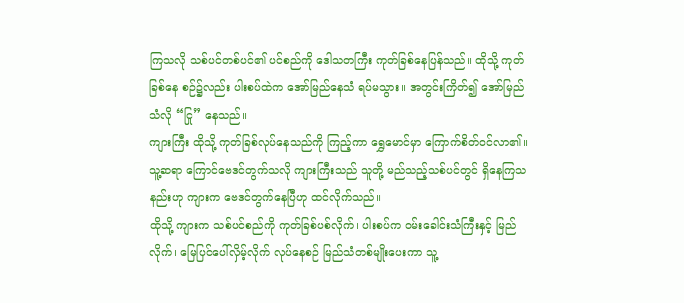ကြသလို သစ်ပင်တစ်ပင်၏ ပင်စည်ကို ဒေါသတကြီး ကုတ်ခြစ်နေပြန်သည်။ ထိုသို့ ကုတ်ခြစ်နေ စဉ်၌လည်း ပါးစပ်ထဲက အော်မြည်နေသံ ရပ်မသွား။ အတွင်းကြိတ်၍ အော်မြည်သံလို “ငြု” နေသည်။
ကျားကြီး ထိုသို့ ကုတ်ခြစ်လုပ်နေသည်ကို ကြည့်ကာ ရွှေမောင်မှာ ကြောက်စိတ်ဝင်လာ၏။ သူ့ဆရာ ကြောင်ဗေဒင်တွက်သလို ကျားကြီးသည် သူတို့ မည်သည့်သစ်ပင်တွင် ရှိနေကြသနည်းဟု ကျားက ဗေဒင်တွက်နေပြီဟု ထင်လိုက်သည်။
ထိုသို့ ကျားက သစ်ပင်စည်ကို ကုတ်ခြစ်ပစ်လိုက်၊ ပါးစပ်က ဝမ်းခေါင်းသံကြီးနှင့် မြည်လိုက်၊ မြေပြင်ပေါ်လှိမ့်လိုက် လုပ်နေစဉ် မြည်သံတစ်မျိုးပေးကာ သူ့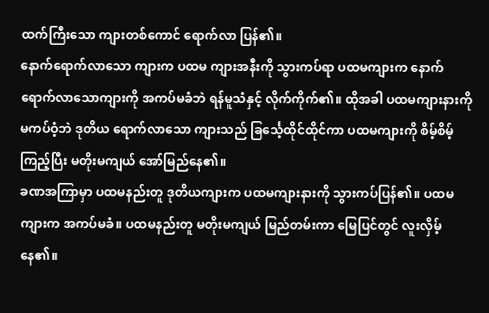ထက်ကြီးသော ကျားတစ်ကောင် ရောက်လာ ပြန်၏။
နောက်ရောက်လာသော ကျားက ပထမ ကျားအနီးကို သွားကပ်ရာ ပထမကျားက နောက်ရောက်လာသောကျားကို အကပ်မခံဘဲ ရန်မူသံနှင့် လိုက်ကိုက်၏။ ထိုအခါ ပထမကျားနားကို မကပ်ဝံ့ဘဲ ဒုတိယ ရောက်လာသော ကျားသည် ခြင်္သေ့ထိုင်ထိုင်ကာ ပထမကျားကို စိမ့်စိမ့်ကြည့်ပြီး မတိုးမကျယ် အော်မြည်နေ၏။
ခဏအကြာမှာ ပထမနည်းတူ ဒုတိယကျားက ပထမကျားနားကို သွားကပ်ပြန်၏။ ပထမကျားက အကပ်မခံ။ ပထမနည်းတူ မတိုးမကျယ် မြည်တမ်းကာ မြေပြင်တွင် လူးလှိမ့်နေ၏။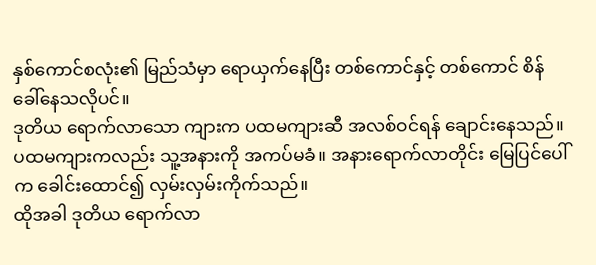နှစ်ကောင်စလုံး၏ မြည်သံမှာ ရောယှက်နေပြီး တစ်ကောင်နှင့် တစ်ကောင် စိန်ခေါ်နေသလိုပင်။
ဒုတိယ ရောက်လာသော ကျားက ပထမကျားဆီ အလစ်ဝင်ရန် ချောင်းနေသည်။ ပထမကျားကလည်း သူ့အနားကို အကပ်မခံ။ အနားရောက်လာတိုင်း မြေပြင်ပေါ်က ခေါင်းထောင်၍ လှမ်းလှမ်းကိုက်သည်။
ထိုအခါ ဒုတိယ ရောက်လာ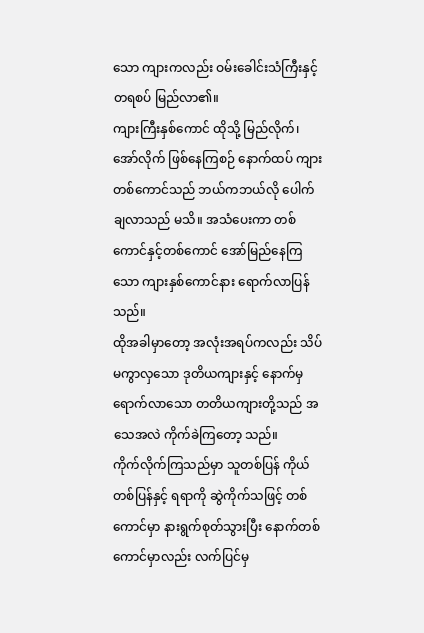သော ကျားကလည်း ဝမ်းခေါင်းသံကြီးနှင့် တရစပ် မြည်လာ၏။
ကျားကြီးနှစ်ကောင် ထိုသို့ မြည်လိုက်၊ အော်လိုက် ဖြစ်နေကြစဉ် နောက်ထပ် ကျားတစ်ကောင်သည် ဘယ်ကဘယ်လို ပေါက်ချလာသည် မသိ။ အသံပေးကာ တစ်ကောင်နှင့်တစ်ကောင် အော်မြည်နေကြသော ကျားနှစ်ကောင်နား ရောက်လာပြန်သည်။
ထိုအခါမှာတော့ အလုံးအရပ်ကလည်း သိပ်မကွာလှသော ဒုတိယကျားနှင့် နောက်မှ ရောက်လာသော တတိယကျားတို့သည် အသေအလဲ ကိုက်ခဲကြတော့ သည်။
ကိုက်လိုက်ကြသည်မှာ သူတစ်ပြန် ကိုယ်တစ်ပြန်နှင့် ရရာကို ဆွဲကိုက်သဖြင့် တစ်ကောင်မှာ နားရွက်စုတ်သွားပြီး နောက်တစ်ကောင်မှာလည်း လက်ပြင်မှ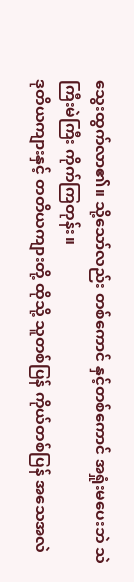သွေးထွက်လာ၏။ သို့သော်လည်း တစ်ကောင် နှင့်တစ်ကောင် အရှုံးမပေးဘဲ သဲကြီးမဲကြီး ကိုက်ကြတုန်း။
ဒုတိယကျားနှင့် တတိယကျားတို့ ထိုသို့ သူတစ်ပြန် ကိုယ်တစ်ပြန် အသေအလဲ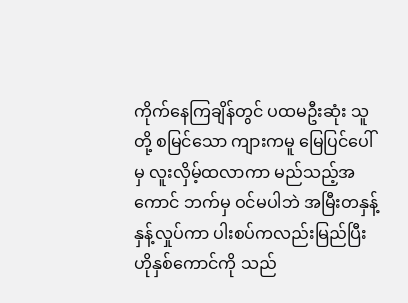ကိုက်နေကြချိန်တွင် ပထမဦးဆုံး သူတို့ စမြင်သော ကျားကမူ မြေပြင်ပေါ်မှ လူးလှိမ့်ထလာကာ မည်သည့်အကောင် ဘက်မှ ဝင်မပါဘဲ အမြီးတနှန့်နှန့်လှုပ်ကာ ပါးစပ်ကလည်းမြည်ပြီး ဟိုနှစ်ကောင်ကို သည်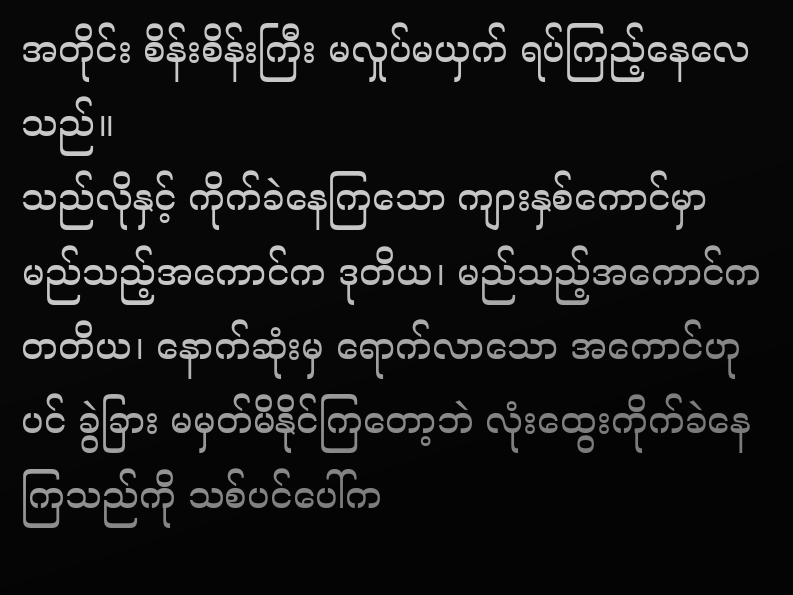အတိုင်း စိန်းစိန်းကြီး မလှုပ်မယှက် ရပ်ကြည့်နေလေသည်။
သည်လိုနှင့် ကိုက်ခဲနေကြသော ကျားနှစ်ကောင်မှာ မည်သည့်အကောင်က ဒုတိယ၊ မည်သည့်အကောင်က တတိယ၊ နောက်ဆုံးမှ ရောက်လာသော အကောင်ဟုပင် ခွဲခြား မမှတ်မိနိုင်ကြတော့ဘဲ လုံးထွေးကိုက်ခဲနေကြသည်ကို သစ်ပင်ပေါ်က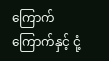ကြောက်ကြောက်နှင့် ငုံ့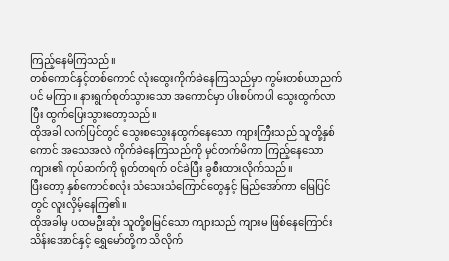ကြည့်နေမိကြသည်။
တစ်ကောင်နှင့်တစ်ကောင် လုံးထွေးကိုက်ခဲနေကြသည်မှာ ကွမ်းတစ်ယာညက်ပင် မကြာ။ နားရွက်စုတ်သွားသော အကောင်မှာ ပါးစပ်ကပါ သွေးထွက်လာပြီး ထွက်ပြေးသွားတော့သည်။
ထိုအခါ လက်ပြင်တွင် သွေးစသွေးနထွက်နေသော ကျားကြီးသည် သူတို့နှစ်ကောင် အသေအလဲ ကိုက်ခဲနေကြသည်ကို မှင်တက်မိကာ ကြည့်နေသော ကျား၏ ကုပ်ဆက်ကို ရုတ်တရက် ဝင်ခဲပြီး ခွစီးထားလိုက်သည်။
ပြီးတော့ နှစ်ကောင်စလုံး သံသေးသံကြောင်တွေနှင့် မြည်အော်ကာ မြေပြင်တွင် လူးလှိမ့်နေကြ၏။
ထိုအခါမှ ပထမဦးဆုံး သူတို့စမြင်သော ကျားသည် ကျားမ ဖြစ်နေကြောင်း သိန်းအောင်နှင့် ရွှေမော်တို့က သိလိုက်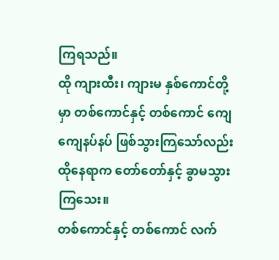ကြရသည်။
ထို ကျားထီး၊ ကျားမ နှစ်ကောင်တို့မှာ တစ်ကောင်နှင့် တစ်ကောင် ကျေကျေနပ်နပ် ဖြစ်သွားကြသော်လည်း ထိုနေရာက တော်တော်နှင့် ခွာမသွားကြသေး။
တစ်ကောင်နှင့် တစ်ကောင် လက်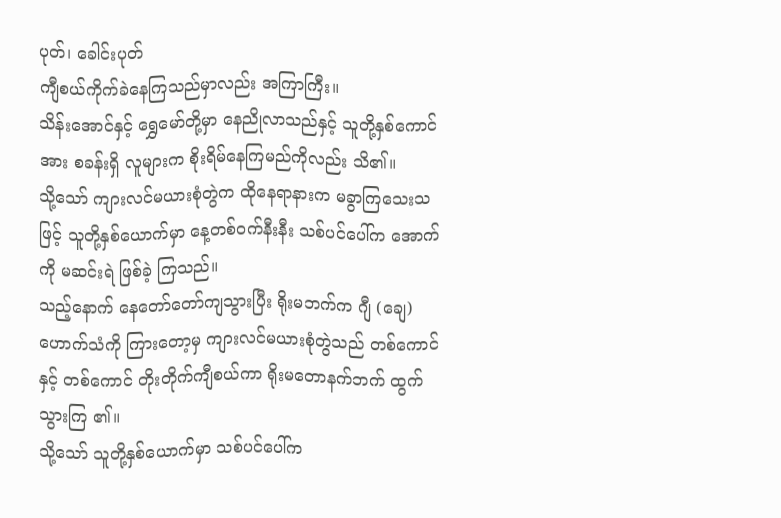ပုတ်၊ ခေါင်းပုတ်
ကျီစယ်ကိုက်ခဲနေကြသည်မှာလည်း အကြာကြီး။
သိန်းအောင်နှင့် ရွှေမော်တို့မှာ နေညိုလာသည်နှင့် သူတို့နှစ်ကောင်အား စခန်းရှိ လူများက စိုးရိမ်နေကြမည်ကိုလည်း သိ၏။
သို့သော် ကျားလင်မယားစုံတွဲက ထိုနေရာနားက မခွာကြသေးသဖြင့် သူတို့နှစ်ယောက်မှာ နေ့တစ်ဝက်နီးနီး သစ်ပင်ပေါ်က အောက်ကို မဆင်းရဲ ဖြစ်ခဲ့ ကြသည်။
သည့်နောက် နေတော်တော်ကျသွားပြီး ရိုးမဘက်က ဂျီ (ချေ) ဟောက်သံကို ကြားတော့မှ ကျားလင်မယားစုံတွဲသည် တစ်ကောင်နှင့် တစ်ကောင် တိုးတိုက်ကျီစယ်ကာ ရိုးမတောနက်ဘက် ထွက်သွားကြ ၏။
သို့သော် သူတို့နှစ်ယောက်မှာ သစ်ပင်ပေါ်က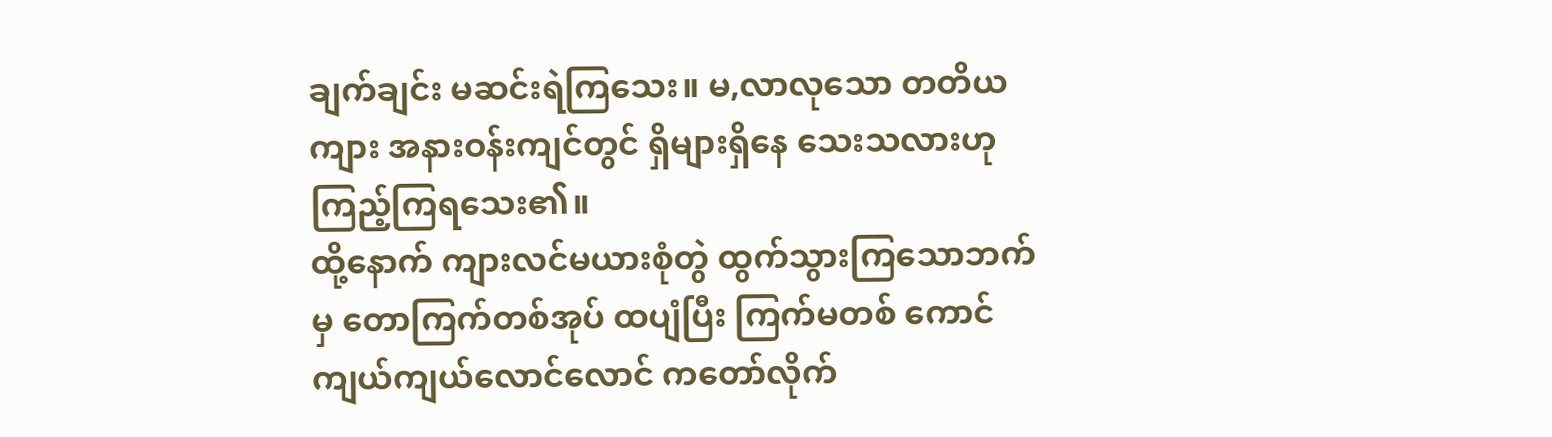ချက်ချင်း မဆင်းရဲကြသေး။ မ,လာလုသော တတိယကျား အနားဝန်းကျင်တွင် ရှိများရှိနေ သေးသလားဟု ကြည့်ကြရသေး၏။
ထို့နောက် ကျားလင်မယားစုံတွဲ ထွက်သွားကြသောဘက်မှ တောကြက်တစ်အုပ် ထပျံပြီး ကြက်မတစ် ကောင် ကျယ်ကျယ်လောင်လောင် ကတော်လိုက်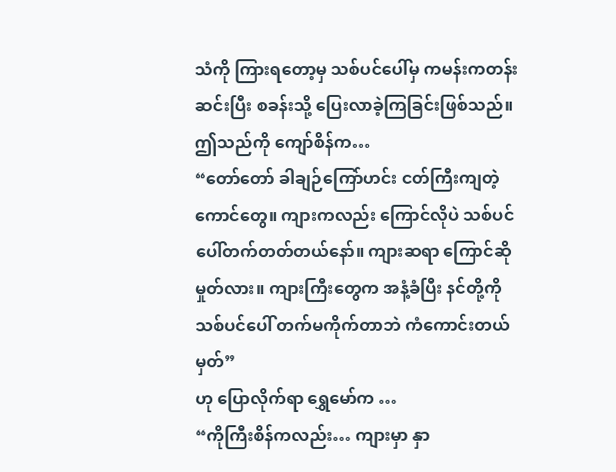သံကို ကြားရတော့မှ သစ်ပင်ပေါ်မှ ကမန်းကတန်း ဆင်းပြီး စခန်းသို့ ပြေးလာခဲ့ကြခြင်းဖြစ်သည်။
ဤသည်ကို ကျော်စိန်က…
“တော်တော် ခါချဉ်ကြော်ဟင်း ငတ်ကြီးကျတဲ့ကောင်တွေ။ ကျားကလည်း ကြောင်လိုပဲ သစ်ပင်ပေါ်တက်တတ်တယ်နော်။ ကျားဆရာ ကြောင်ဆိုမှုတ်လား။ ကျားကြီးတွေက အနံ့ခံပြီး နင်တို့ကို သစ်ပင်ပေါ် တက်မကိုက်တာဘဲ ကံကောင်းတယ်မှတ်”
ဟု ပြောလိုက်ရာ ရွှေမော်က …
“ကိုကြီးစိန်ကလည်း… ကျားမှာ နှာ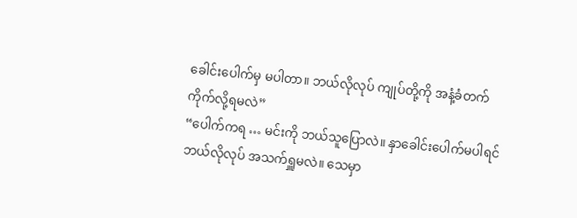ခေါင်းပေါက်မှ မပါတာ။ ဘယ်လိုလုပ် ကျုပ်တို့ကို အနံ့ခံတက်ကိုက်လို့ရမလဲ”
“ပေါက်ကရ … မင်းကို ဘယ်သူပြောလဲ။ နှာခေါင်းပေါက်မပါရင် ဘယ်လိုလုပ် အသက်ရှူမလဲ။ သေမှာ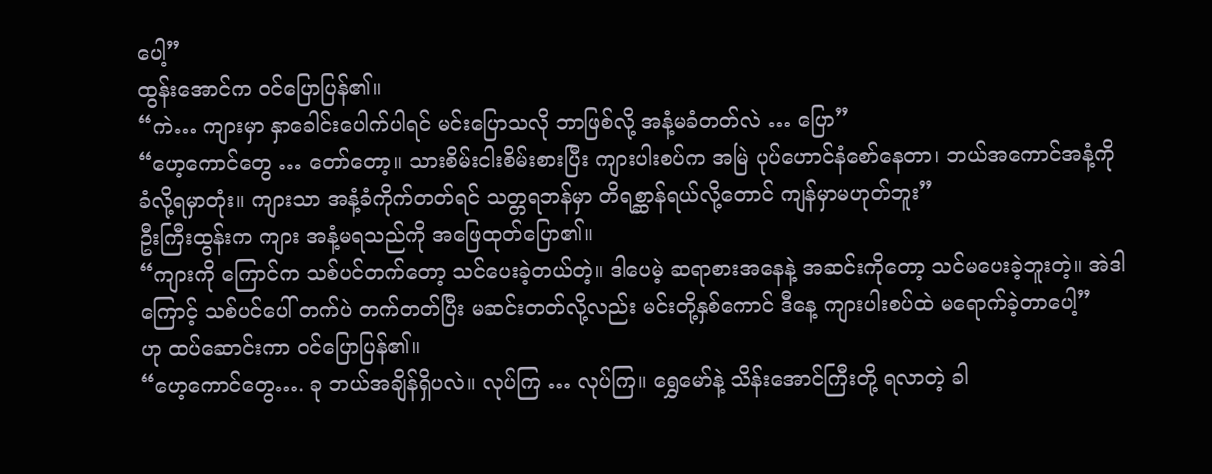ပေါ့”
ထွန်းအောင်က ဝင်ပြောပြန်၏။
“ကဲ… ကျားမှာ နှာခေါင်းပေါက်ပါရင် မင်းပြောသလို ဘာဖြစ်လို့ အနံ့မခံတတ်လဲ … ပြော”
“ဟေ့ကောင်တွေ … တော်တော့။ သားစိမ်းငါးစိမ်းစားပြီး ကျားပါးစပ်က အမြဲ ပုပ်ဟောင်နံစော်နေတာ၊ ဘယ်အကောင်အနံ့ကို ခံလို့ရမှာတုံး။ ကျားသာ အနံ့ခံကိုက်တတ်ရင် သတ္တရဘန်မှာ တိရစ္ဆာန်ရယ်လို့တောင် ကျန်မှာမဟုတ်ဘူး”
ဦးကြီးထွန်းက ကျား အနံ့မရသည်ကို အဖြေထုတ်ပြော၏။
“ကျားကို ကြောင်က သစ်ပင်တက်တော့ သင်ပေးခဲ့တယ်တဲ့။ ဒါပေမဲ့ ဆရာစားအနေနဲ့ အဆင်းကိုတော့ သင်မပေးခဲ့ဘူးတဲ့။ အဲဒါကြောင့် သစ်ပင်ပေါ် တက်ပဲ တက်တတ်ပြီး မဆင်းတတ်လို့လည်း မင်းတို့နှစ်ကောင် ဒီနေ့ ကျားပါးစပ်ထဲ မရောက်ခဲ့တာပေါ့”
ဟု ထပ်ဆောင်းကာ ဝင်ပြောပြန်၏။
“ဟေ့ကောင်တွေ…. ခု ဘယ်အချိန်ရှိပလဲ။ လုပ်ကြ … လုပ်ကြ။ ရွှေမော်နဲ့ သိန်းအောင်ကြီးတို့ ရလာတဲ့ ခါ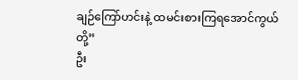ချဉ်ကြော်ဟင်းနဲ့ ထမင်းစားကြရအောင်ကွယ်တို့”
ဦး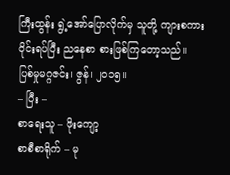ကြီးထွန်း ရွဲ့အော်ပြောလိုက်မှ သူတို့ ကျားစကားဝိုင်းရပ်ပြီး ညနေစာ စားဖြစ်ကြတော့သည်။
ပြစ်မှုမဂ္ဂဇင်း၊ ဇွန်၊ ၂၀၁၅။
– ပြီး –
စာရေးသူ – ဖိုးကျော့
စာစီစာရိုက် – မု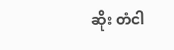ဆိုး တံငါ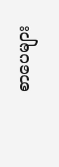စာပေများ